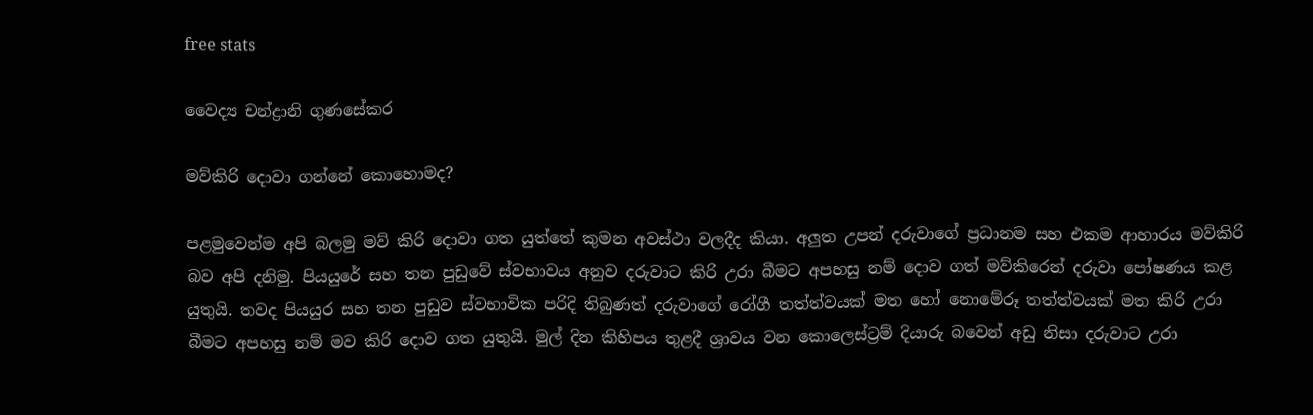free stats

වෛද්‍ය චන්ද්‍රානි ගුණසේකර

මව්කිරි දොවා ගන්නේ කොහොමද?

පළමුවෙන්ම අපි බලමු මව් කිරි දොවා ගත යුත්තේ කුමන අවස්ථා වලදීද කියා. අලුත උපන් දරුවාගේ ප්‍රධානම සහ එකම ආහාරය මව්කිරි බව අපි දනිමු. පියයුරේ සහ තන පුඩුවේ ස්වභාවය අනුව දරුවාට කිරි උරා බීමට අපහසු නම් දොව ගත් මව්කිරෙන් දරුවා පෝෂණය කළ යුතුයි. තවද පියයුර සහ තන පුඩුව ස්වභාවික පරිදි තිබුණත් දරුවාගේ රෝගී තත්ත්වයක් මත හෝ නොමේරූ තත්ත්වයක් මත කිරි උරා බීමට අපහසු නම් මව කිරි දොව ගත යුතුයි. මුල් දින කිහිපය තුළදී ශ්‍රාවය වන කොලෙස්ට්‍රම් දියාරු බවෙන් අඩු නිසා දරුවාට උරා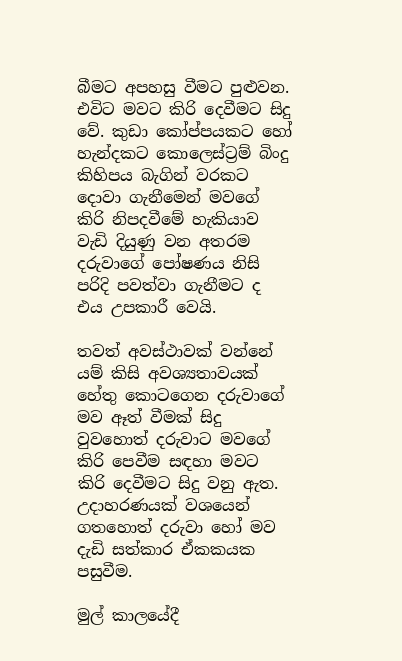බීමට අපහසු වීමට පුළුවන. එවිට මවට කිරි දෙවීමට සිදු වේ. කුඩා කෝප්පයකට හෝ හැන්දකට කොලෙස්ට්‍රම් බිංදු කිහිපය බැගින් වරකට දොවා ගැනීමෙන් මවගේ කිරි නිපදවීමේ හැකියාව වැඩි දියුණු වන අතරම දරුවාගේ පෝෂණය නිසි පරිදි පවත්වා ගැනීමට ද එය උපකාරී වෙයි.

තවත් අවස්ථාවක් වන්නේ යම් කිසි අවශ්‍යතාවයක් හේතු කොටගෙන දරුවාගේ මව ඈත් වීමක් සිදු වුවහොත් දරුවාට මවගේ කිරි පෙවීම සඳහා මවට කිරි දෙවීමට සිදු වනු ඇත. උදාහරණයක් වශයෙන් ගතහොත් දරුවා හෝ මව දැඩි සත්කාර ඒකකයක පසුවීම.

මුල් කාලයේදී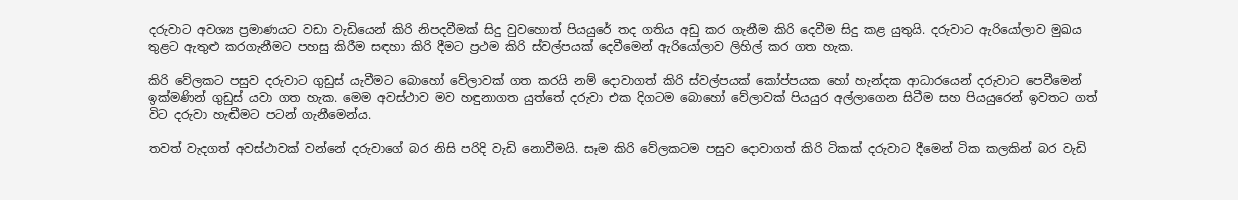දරුවාට අවශ්‍ය ප්‍රමාණයට වඩා වැඩියෙන් කිරි නිපදවීමක් සිදු වුවහොත් පියයුරේ තද ගතිය අඩු කර ගැනීම කිරි දෙවීම සිදු කළ යුතුයි. දරුවාට ඇරියෝලාව මුඛය තුළට ඇතුළු කරගැනීමට පහසු කිරීම සඳහා කිරි දීමට ප්‍රථම කිරි ස්වල්පයක් දෙවීමෙන් ඇරියෝලාව ලිහිල් කර ගත හැක.

කිරි වේලකට පසුව දරුවාට ගුඩුස් යැවීමට බොහෝ වේලාවක් ගත කරයි නම් දොවාගත් කිරි ස්වල්පයක් කෝප්පයක හෝ හැන්දක ආධාරයෙන් දරුවාට පෙවීමෙන් ඉක්මණින් ගුඩුස් යවා ගත හැක. මෙම අවස්ථාව මව හඳුනාගත යුත්තේ දරුවා එක දිගටම බොහෝ වේලාවක් පියයුර අල්ලාගෙන සිටීම සහ පියයුරෙන් ඉවතට ගත් විට දරුවා හැඬීමට පටන් ගැනීමෙන්ය.

තවත් වැදගත් අවස්ථාවක් වන්නේ දරුවාගේ බර නිසි පරිදි වැඩි නොවීමයි. සෑම කිරි වේලකටම පසුව දොවාගත් කිරි ටිකක් දරුවාට දීමෙන් ටික කලකින් බර වැඩි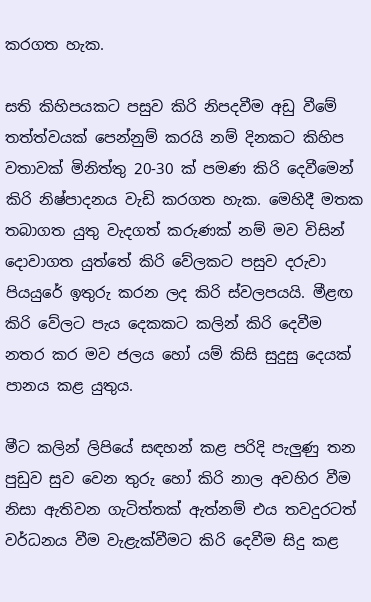කරගත හැක.

සති කිහිපයකට පසුව කිරි නිපදවීම අඩු වීමේ තත්ත්වයක් පෙන්නුම් කරයි නම් දිනකට කිහිප වතාවක් මිනිත්තු 20-30 ක් පමණ කිරි දෙවීමෙන් කිරි නිෂ්පාදනය වැඩි කරගත හැක. මෙහිදී මතක තබාගත යුතු වැදගත් කරුණක් නම් මව විසින් දොවාගත යුත්තේ කිරි වේලකට පසුව දරුවා පියයුරේ ඉතුරු කරන ලද කිරි ස්වලපයයි. මීළඟ කිරි වේලට පැය දෙකකට කලින් කිරි දෙවීම නතර කර මව ජලය හෝ යම් කිසි සුදුසු දෙයක් පානය කළ යුතුය.

මීට කලින් ලිපියේ සඳහන් කළ පරිදි පැලුණු තන පුඩුව සුව වෙන තුරු හෝ කිරි නාල අවහිර වීම නිසා ඇතිවන ගැටිත්තක් ඇත්නම් එය තවදුරටත් වර්ධනය වීම වැළැක්වීමට කිරි දෙවීම සිදු කළ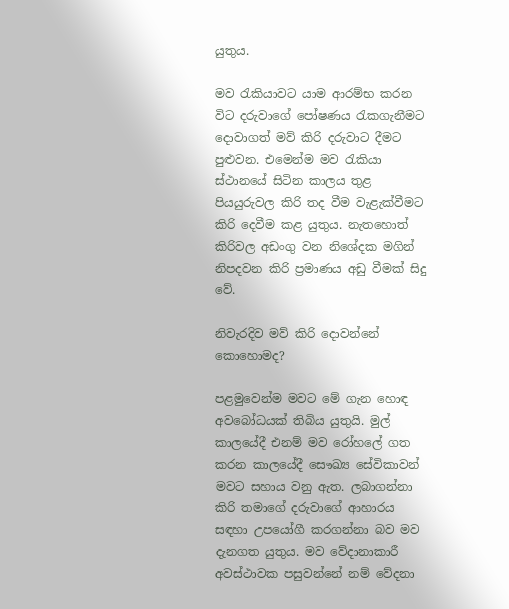යුතුය.

මව රැකියාවට යාම ආරම්භ කරන විට දරුවාගේ පෝෂණය රැකගැනීමට දොවාගත් මව් කිරි දරුවාට දීමට පුළුවන. එමෙන්ම මව රැකියා ස්ථානයේ සිටින කාලය තුළ පියයුරුවල කිරි තද වීම වැළැක්වීමට කිරි දෙවීම කළ යුතුය. නැතහොත් කිරිවල අඩංගු වන නිශේදක මගින් නිපදවන කිරි ප්‍රමාණය අඩු වීමක් සිදු වේ.

නිවැරදිව මව් කිරි දොවන්නේ කොහොමද?

පළමුවෙන්ම මවට මේ ගැන හොඳ අවබෝධයක් තිබිය යුතුයි. මුල් කාලයේදී එනම් මව රෝහලේ ගත කරන කාලයේදී සෞඛ්‍ය සේවිකාවන් මවට සහාය වනු ඇත. ලබාගන්නා කිරි තමාගේ දරුවාගේ ආහාරය සඳහා උපයෝගී කරගන්නා බව මව දැනගත යුතුය. මව වේදානාකාරී අවස්ථාවක පසුවන්නේ නම් වේදනා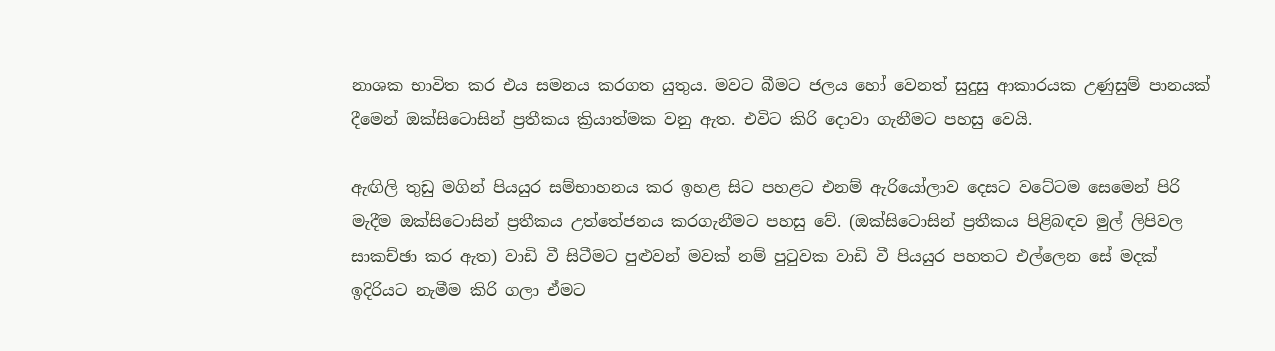නාශක භාවිත කර එය සමනය කරගත යුතුය. මවට බීමට ජලය හෝ වෙනත් සුදුසු ආකාරයක උණුසුම් පානයක් දීමෙන් ඔක්සිටොසින් ප්‍රතීකය ක්‍රියාත්මක වනු ඇත. එවිට කිරි දොවා ගැනීමට පහසු වෙයි.

ඇඟිලි තුඩු මගින් පියයුර සම්භාහනය කර ඉහළ සිට පහළට එනම් ඇරියෝලාව දෙසට වටේටම සෙමෙන් පිරි මැදීම ඔක්සිටොසින් ප්‍රතීකය උත්තේජනය කරගැනීමට පහසු වේ. (ඔක්සිටොසින් ප්‍රතීකය පිළිබඳව මුල් ලිපිවල සාකච්ඡා කර ඇත) වාඩි වී සිටීමට පුළුවන් මවක් නම් පුටුවක වාඩි වී පියයුර පහතට එල්ලෙන සේ මදක් ඉදිරියට නැමීම කිරි ගලා ඒමට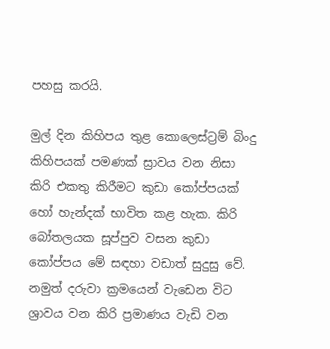පහසු කරයි.

මුල් දින කිහිපය තුළ කොලෙස්ට්‍රම් බිංදු කිහිපයක් පමණක් ස්‍රාවය වන නිසා කිරි එකතු කිරීමට කුඩා කෝප්පයක් හෝ හැන්දක් භාවිත කළ හැක. කිරි බෝතලයක සූප්පුව වසන කුඩා කෝප්පය මේ සඳහා වඩාත් සුදුසු වේ. නමුත් දරුවා ක්‍රමයෙන් වැඩෙන විට ශ්‍රාවය වන කිරි ප්‍රමාණය වැඩි වන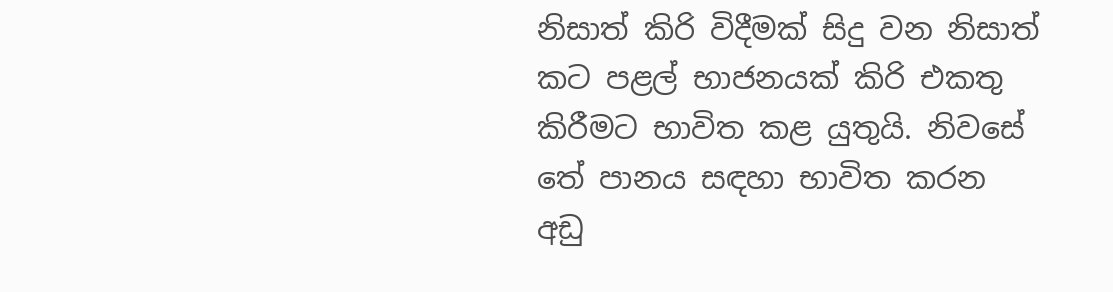නිසාත් කිරි විදීමක් සිදු වන නිසාත් කට පළල් භාජනයක් කිරි එකතු කිරීමට භාවිත කළ යුතුයි. නිවසේ තේ පානය සඳහා භාවිත කරන අඩු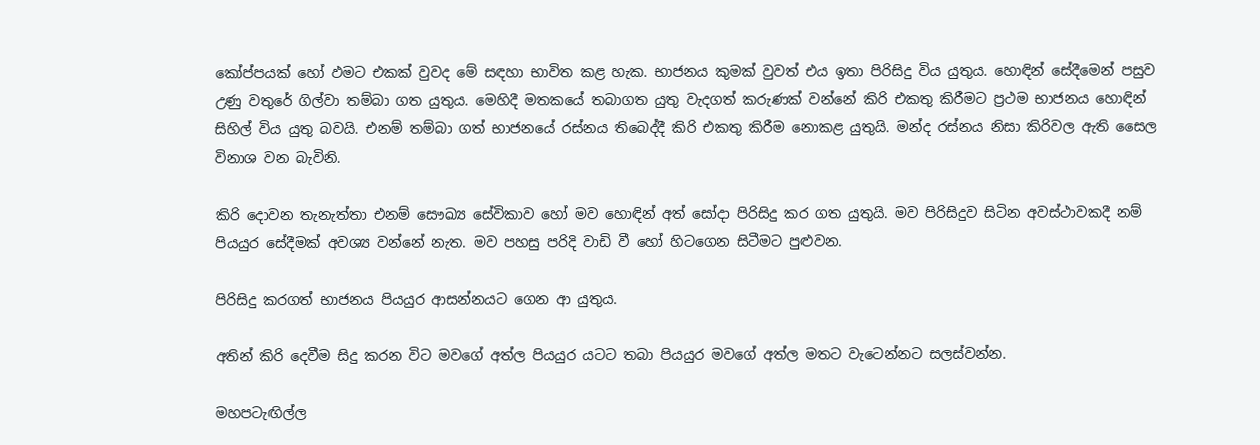කෝප්පයක් හෝ ඵමට එකක් වුවද මේ සඳහා භාවිත කළ හැක. භාජනය කුමක් වුවත් එය ඉතා පිරිසිදු විය යුතුය. හොඳින් සේදීමෙන් පසුව උණු වතුරේ ගිල්වා තම්බා ගත යුතුය. මෙහිදී මතකයේ තබාගත යුතු වැදගත් කරුණක් වන්නේ කිරි එකතු කිරීමට ප්‍රථම භාජනය හොඳින් සිහිල් විය යුතු බවයි. එනම් තම්බා ගත් භාජනයේ රස්නය තිබෙද්දී කිරි එකතු කිරීම නොකළ යුතුයි. මන්ද රස්නය නිසා කිරිවල ඇති සෛල විනාශ වන බැවිනි.

කිරි දොවන තැනැත්තා එනම් සෞඛ්‍ය සේවිකාව හෝ මව හොඳින් අත් සෝදා පිරිසිදු කර ගත යුතුයි. මව පිරිසිදුව සිටින අවස්ථාවකදී නම් පියයුර සේදීමක් අවශ්‍ය වන්නේ නැත. මව පහසු පරිදි වාඩි වී හෝ හිටගෙන සිටීමට පුළුවන.

පිරිසිදු කරගත් භාජනය පියයුර ආසන්නයට ගෙන ආ යුතුය.

අතින් කිරි දෙවීම සිදු කරන විට මවගේ අත්ල පියයුර යටට තබා පියයුර මවගේ අත්ල මතට වැටෙන්නට සලස්වන්න.

මහපටැඟිල්ල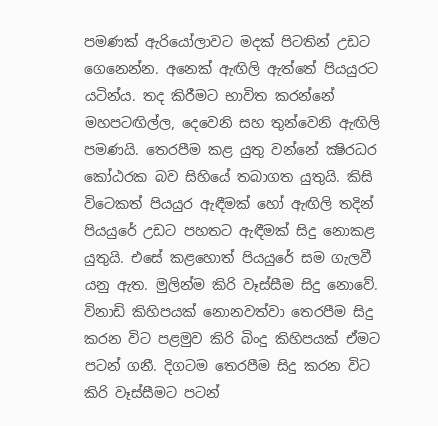පමණක් ඇරියෝලාවට මදක් පිටතින් උඩට ගෙනෙන්න. අනෙක් ඇඟිලි ඇත්තේ පියයුරට යටින්ය. තද කිරීමට භාවිත කරන්නේ මහපටඟිල්ල, දෙවෙනි සහ තුන්වෙනි ඇඟිලි පමණයි. තෙරපීම කළ යුතු වන්නේ ක්‍ෂිරධර කෝඨරක බව සිහියේ තබාගත යුතුයි. කිසි විටෙකත් පියයුර ඇඳීමක් හෝ ඇඟිලි තදින් පියයුරේ උඩට පහතට ඇඳීමක් සිදු නොකළ යුතුයි. එසේ කළහොත් පියයුරේ සම ගැලවී යනු ඇත. මුලින්ම කිරි වෑස්සීම සිදු නොවේ. විනාඩි කිහිපයක් නොනවත්වා තෙරපීම සිදු කරන විට පළමුව කිරි බිංදු කිහිපයක් ඒමට පටන් ගනී. දිගටම තෙරපීම සිදු කරන විට කිරි වෑස්සීමට පටන්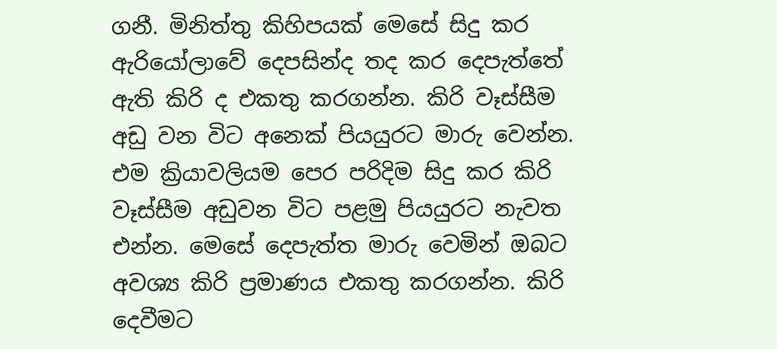ගනී. මිනිත්තු කිහිපයක් මෙසේ සිදු කර ඇරියෝලාවේ දෙපසින්ද තද කර දෙපැත්තේ ඇති කිරි ද එකතු කරගන්න. කිරි වෑස්සීම අඩු වන විට අනෙක් පියයුරට මාරු වෙන්න. එම ක්‍රියාවලියම පෙර පරිදිම සිදු කර කිරි වෑස්සීම අඩුවන විට පළමු පියයුරට නැවත එන්න. මෙසේ දෙපැත්ත මාරු වෙමින් ඔබට අවශ්‍ය කිරි ප්‍රමාණය එකතු කරගන්න. කිරි දෙවීමට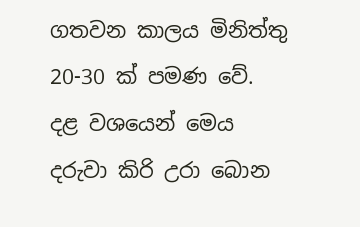ගතවන කාලය මිනිත්තු 20-30 ක් පමණ වේ. දළ වශයෙන් මෙය දරුවා කිරි උරා බොන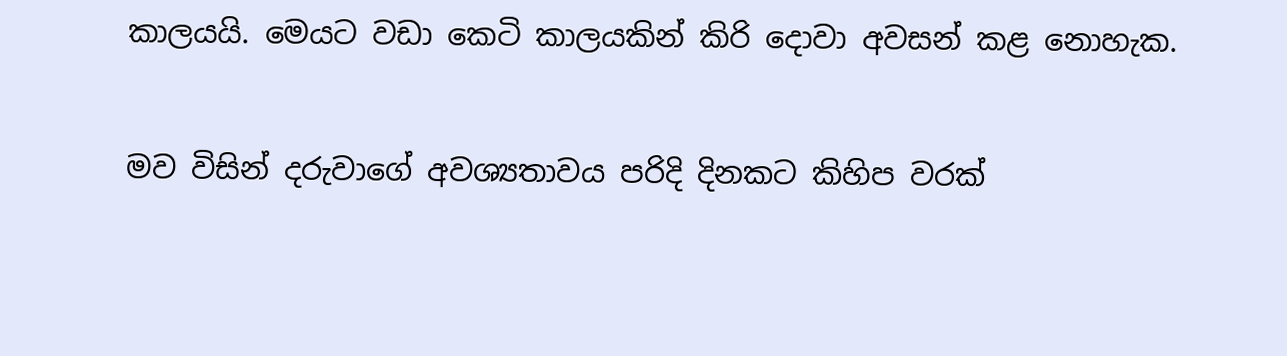කාලයයි. මෙයට වඩා කෙටි කාලයකින් කිරි දොවා අවසන් කළ නොහැක.

මව විසින් දරුවාගේ අවශ්‍යතාවය පරිදි දිනකට කිහිප වරක්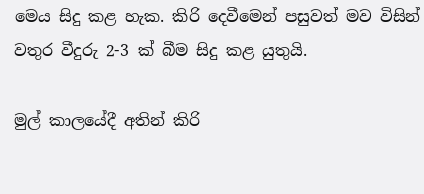මෙය සිදු කළ හැක. කිරි දෙවීමෙන් පසුවත් මව විසින් වතුර වීදුරු 2-3 ක් බීම සිදු කළ යුතුයි.

මුල් කාලයේදී අතින් කිරි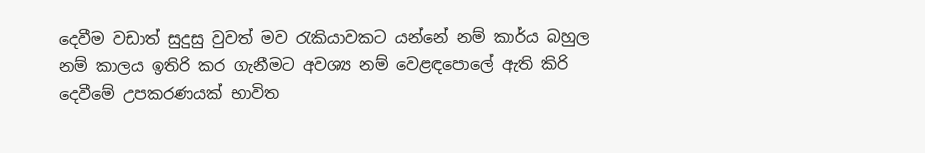දෙවීම වඩාත් සුදුසු වුවත් මව රැකියාවකට යන්නේ නම් කාර්ය බහුල නම් කාලය ඉතිරි කර ගැනීමට අවශ්‍ය නම් වෙළඳපොලේ ඇති කිරි දෙවීමේ උපකරණයක් භාවිත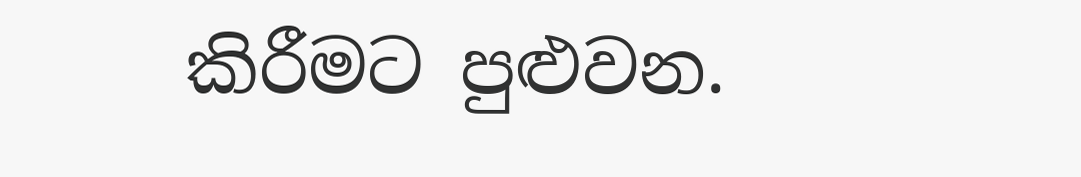කිරීමට පුළුවන.